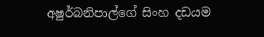අෂුර්බනිපාල්ගේ සිංහ දඩයම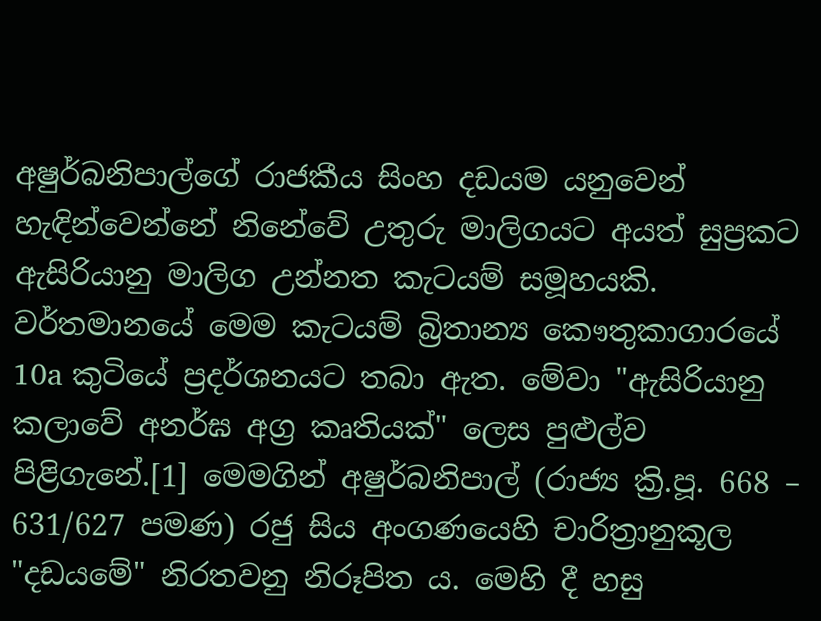අෂුර්බනිපාල්ගේ රාජකීය සිංහ දඩයම යනුවෙන් හැඳින්වෙන්නේ නිනේවේ උතුරු මාලිගයට අයත් සුප්‍රකට ඇසිරියානු මාලිග උන්නත කැටයම් සමූහයකි. වර්තමානයේ මෙම කැටයම් බ්‍රිතාන්‍ය කෞතුකාගාරයේ 10a කුටියේ ප්‍රදර්ශනයට තබා ඇත. මේවා "ඇසිරියානු කලාවේ අනර්ඝ අග්‍ර කෘතියක්" ලෙස පුළුල්ව පිළිගැනේ.[1] මෙමගින් අෂුර්බනිපාල් (රාජ්‍ය ක්‍රි.පූ. 668 – 631/627 පමණ) රජු සිය අංගණයෙහි චාරිත්‍රානුකූල "දඩයමේ" නිරතවනු නිරූපිත ය. මෙහි දී හසු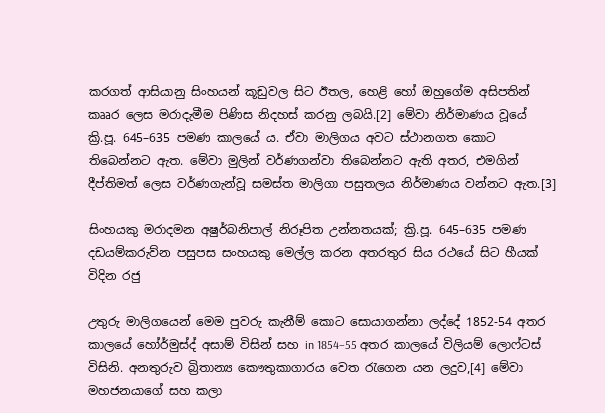කරගත් ආසියානු සිංහයන් කූඩුවල සිට ඊතල, හෙළි හෝ ඔහුගේම අසිපතින් කෲර ලෙස මරාදැමීම පිණිස නිදහස් කරනු ලබයි.[2] මේවා නිර්මාණය වූයේ ක්‍රි.පූ. 645–635 පමණ කාලයේ ය. ඒවා මාලිගය අවට ස්ථානගත කොට තිබෙන්නට ඇත. මේවා මුලින් වර්ණගන්වා තිබෙන්නට ඇති අතර, එමගින් දීප්තිමත් ලෙස වර්ණගැන්වූ සමස්ත මාලිගා පසුතලය නිර්මාණය වන්නට ඇත.[3]

සිංහයකු මරාදමන අෂුර්බනිපාල් නිරූපිත උන්නතයක්; ක්‍රි.පූ. 645–635 පමණ
දඩයම්කරුව්න පසුපස සංහයකු මෙල්ල කරන අතරතුර සිය රථයේ සිට හීයක් විදින රජු

උතුරු මාලිගයෙන් මෙම පුවරු කැනීම් කොට සොයාගන්නා ලද්දේ 1852-54 අතර කාලයේ හෝර්මුස්ද් අසාම් විසින් සහ in 1854–55 අතර කාලයේ විලියම් ලොෆ්ටස් විසිනි. අනතුරුව බ්‍රිතාන්‍ය කෞතුකාගාරය වෙත රැගෙන යන ලදුව,[4] මේවා මහජනයාගේ සහ කලා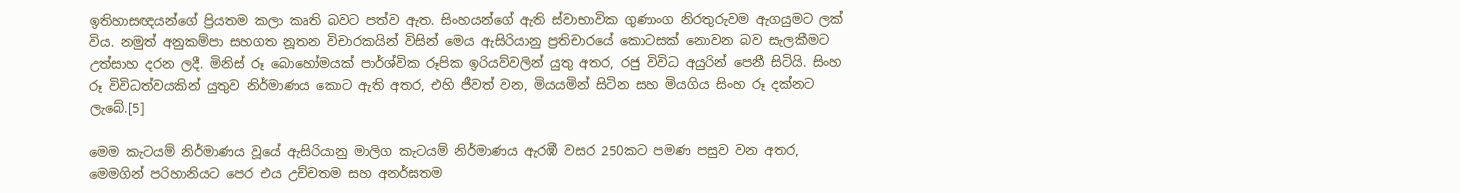ඉතිහාසඥයන්ගේ ප්‍රියතම කලා කෘති බවට පත්ව ඇත. සිංහයන්ගේ ඇති ස්වාභාවික ගුණාංග නිරතුරුවම ඇගයුමට ලක් විය. නමුත් අනුකම්පා සහගත නූතන විචාරකයින් විසින් මෙය ඇසිරියානු ප්‍රතිචාරයේ කොටසක් නොවන බව සැලකීමට උත්සාහ දරන ලදී. මිනිස් රූ බොහෝමයක් පාර්ශ්වික රූපික ඉරියව්වලින් යුතු අතර, රජු විවිධ අයුරින් පෙනී සිටියි. සිංහ රූ විවිධත්වයකින් යුතුව නිර්මාණය කොට ඇති අතර, එහි ජීවත් වන, මියයමින් සිටින සහ මියගිය සිංහ රූ දක්නට ලැබේ.[5]

මෙම කැටයම් නිර්මාණය වූයේ ඇසිරියානු මාලිග කැටයම් නිර්මාණය ඇරඹී වසර 250කට පමණ පසුව වන අතර, මෙමගින් පරිහානියට පෙර එය උච්චතම සහ අනර්ඝතම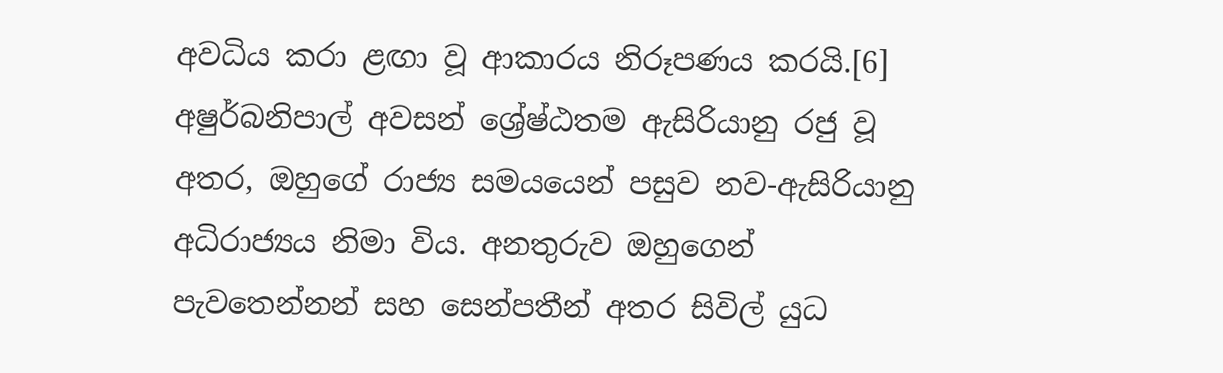අවධිය කරා ළඟා වූ ආකාරය නිරූපණය කරයි.[6] අෂුර්බනිපාල් අවසන් ශ්‍රේෂ්ඨතම ඇසිරියානු රජු වූ අතර, ඔහුගේ රාජ්‍ය සමයයෙන් පසුව නව-ඇසිරියානු අධිරාජ්‍යය නිමා විය. අනතුරුව ඔහුගෙන් පැවතෙන්නන් සහ සෙන්පතීන් අතර සිවිල් යුධ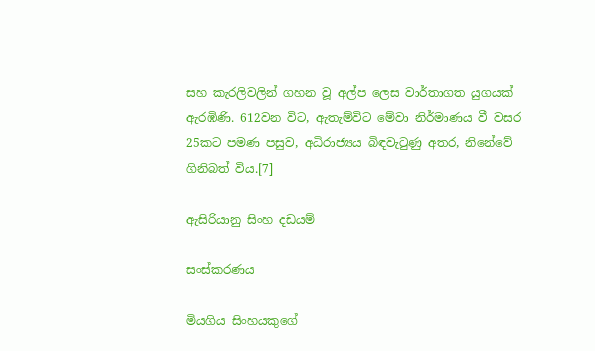සහ කැරලිවලින් ගහන වූ අල්ප ලෙස වාර්තාගත යුගයක් ඇරඹිණි. 612වන විට, ඇතැම්විට මේවා නිර්මාණය වී වසර 25කට පමණ පසුව, අධිරාජ්‍යය බිඳවැටුණු අතර, නිනේවේ ගිනිබත් විය.[7]

ඇසිරියානු සිංහ දඩයම්

සංස්කරණය

මියගිය සිංහයකුගේ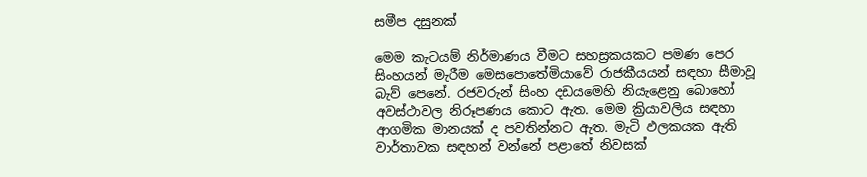සමීප දසුනක්

මෙම කැටයම් නිර්මාණය වීමට සහස්‍රකයකට පමණ පෙර සිංහයන් මැරීම මෙසපොතේමියාවේ රාජකීයයන් සඳහා සීමාවූ බැව් පෙනේ. රජවරුන් සිංහ දඩයමෙහි නියැළෙනු බොහෝ අවස්ථාවල නිරූපණය කොට ඇත. මෙම ක්‍රියාවලිය සඳහා ආගමික මානයක් ද පවතින්නට ඇත. මැටි ඵලකයක ඇති වාර්තාවක සඳහන් වන්නේ පළාතේ නිවසක්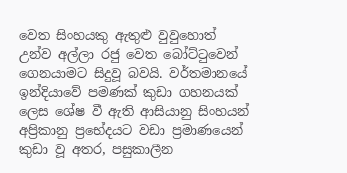වෙත සිංහයකු ඇතුළු වුවුහොත් උන්ව අල්ලා රජු වෙත බෝට්ටුවෙන් ගෙනයාමට සිදුවූ බවයි. වර්තමානයේ ඉන්දියාවේ පමණක් කුඩා ගහනයක් ලෙස ශේෂ වී ඇති ආසියානු සිංහයන් අප්‍රිකානු ප්‍රභේදයට වඩා ප්‍රමාණයෙන් කුඩා වූ අතර, පසුකාලීන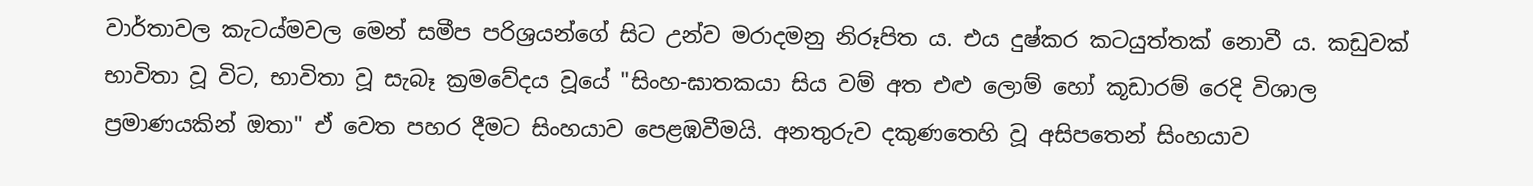වාර්තාවල කැටය්මවල මෙන් සමීප පරිශ්‍රයන්ගේ සිට උන්ව මරාදමනු නිරූපිත ය. එය දුෂ්කර කටයුත්තක් නොවී ය. කඩුවක් භාවිතා වූ විට, භාවිතා වූ සැබෑ ක්‍රමවේදය වූයේ "සිංහ-ඝාතකයා සිය වම් අත එළු ලොම් හෝ කූඩාරම් රෙදි විශාල ප්‍රමාණයකින් ඔතා" ඒ වෙත පහර දීමට සිංහයාව පෙළඹවීමයි. අනතුරුව දකුණතෙහි වූ අසිපතෙන් සිංහයාව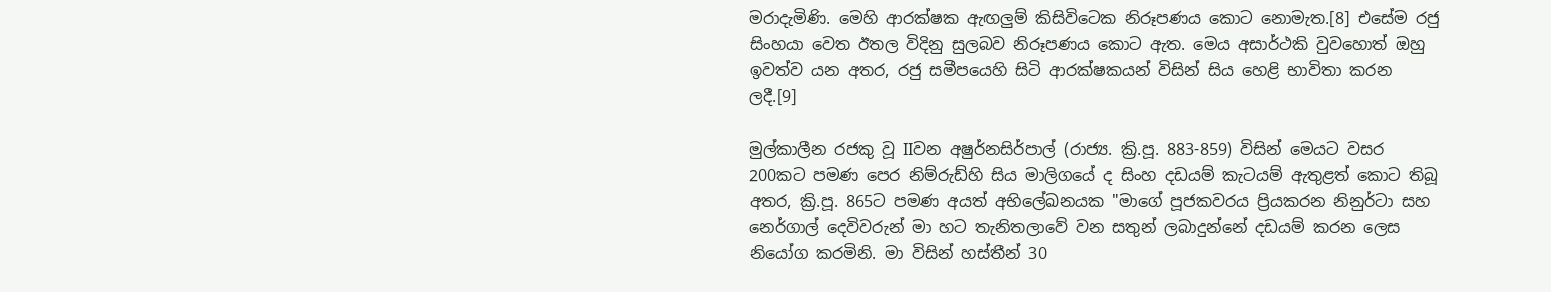මරාදැමිණි. මෙහි ආරක්ෂක ඇඟලුම් කිසිවිටෙක නිරූපණය කොට නොමැත.[8] එසේම රජු සිංහයා වෙත ඊතල විදිනු සුලබව නිරූපණය කොට ඇත. මෙය අසාර්ථකි වුවහොත් ඔහු ඉවත්ව යන අතර, රජු සමීපයෙහි සිටි ආරක්ෂකයන් විසින් සිය හෙළි භාවිතා කරන ලදී.[9]

මුල්කාලීන රජකු වූ IIවන අෂුර්නසිර්පාල් (රාජ්‍ය. ක්‍රි.පූ. 883-859) විසින් මෙයට වසර 200කට පමණ පෙර නිම්රුඩ්හි සිය මාලිගයේ ද සිංහ දඩයම් කැටයම් ඇතුළත් කොට තිබූ අතර, ක්‍රි.පූ. 865ට පමණ අයත් අභිලේඛනයක "මාගේ පූජකවරය ප්‍රියකරන නිනුර්ටා සහ නෙර්ගාල් දෙවිවරුන් මා හට තැනිතලාවේ වන සතුන් ලබාදුන්නේ දඩයම් කරන ලෙස නියෝග කරමිනි. මා විසින් හස්තීන් 30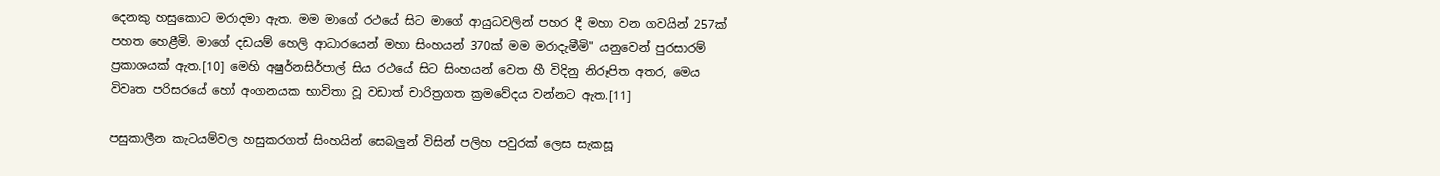දෙනකු හසුකොට මරාදමා ඇත. මම මාගේ රථයේ සිට මාගේ ආයුධවලින් පහර දී මහා වන ගවයින් 257ක් පහත හෙළීමි. මාගේ දඩයම් හෙලි ආධාරයෙන් මහා සිංහයන් 370ක් මම මරාදැමීමි" යනුවෙන් පුරසාරම් ප්‍රකාශයක් ඇත.[10] මෙහි අෂුර්නසිර්පාල් සිය රථයේ සිට සිංහයන් වෙත හී විදිනු නිරූපිත අතර, මෙය විවෘත පරිස‍රයේ හෝ අංගනයක භාවිතා වූ වඩාත් චාරිත්‍රගත ක්‍රමවේදය වන්නට ඇත.[11]

පසුකාලීන කැටයම්වල හසුකරගත් සිංහයින් සෙබලුන් විසින් පලිහ පවුරක් ලෙස සැකසූ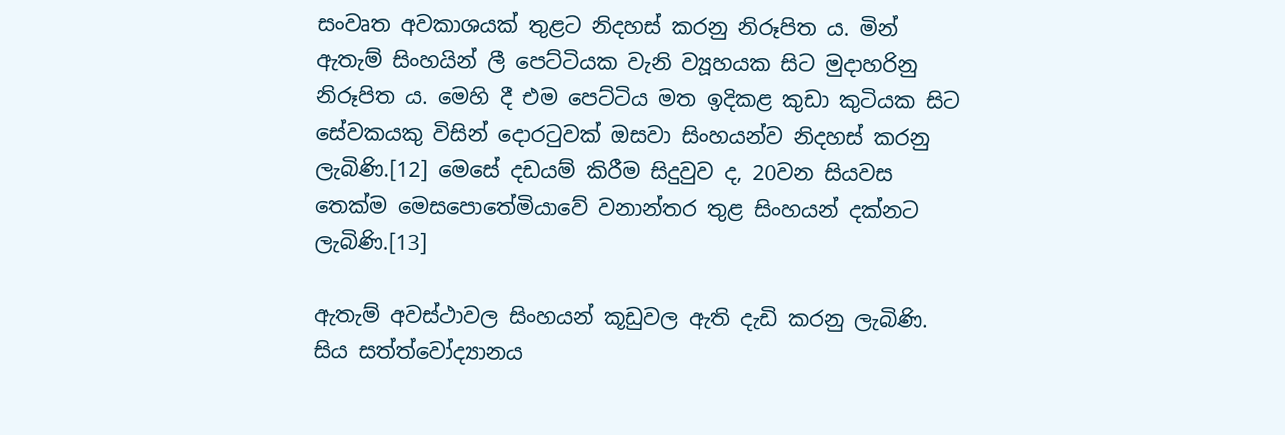සංවෘත අවකාශයක් තුළට නිදහස් කරනු නිරූපිත ය. මින් ඇතැම් සිංහයින් ලී පෙට්ටියක වැනි ව්‍යූහයක සිට මුදාහරිනු නිරූපිත ය. මෙහි දී එම පෙට්ටිය මත ඉදිකළ කුඩා කුටියක සිට සේවකයකු විසින් දොරටුවක් ඔසවා සිංහයන්ව නිදහස් කරනු ලැබිණි.[12] මෙසේ දඩයම් කිරීම සිදුවුව ද, 20වන සියවස තෙක්ම මෙසපොතේමියාවේ වනාන්තර තුළ සිංහයන් දක්නට ලැබිණි.[13]

ඇතැම් අවස්ථාවල සිංහයන් කූඩුවල ඇති දැඩි කරනු ලැබිණි. සිය සත්ත්වෝද්‍යානය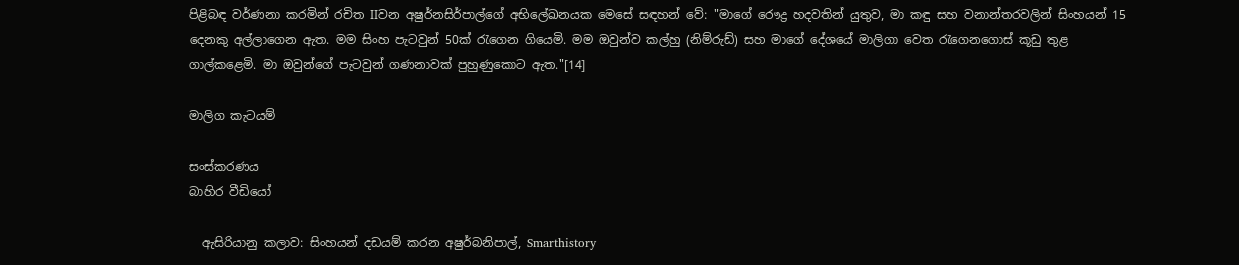පිළිබඳ වර්ණනා කරමින් රචිත IIවන අෂුර්නසිර්පාල්ගේ අභිලේඛනයක මෙසේ සඳහන් වේ: "මාගේ රෞද්‍ර හදවතින් යුතුව, මා කඳු සහ වනාන්තරවලින් සිංහයන් 15 දෙනකු අල්ලාගෙන ඇත. මම සිංහ පැටවුන් 50ක් රැගෙන ගියෙමි. මම ඔවුන්ව කල්හු (නිම්රුඩ්) සහ මාගේ දේශයේ මාලිගා වෙත රැගෙනගොස් කූඩු තුළ ගාල්කළෙමි. මා ඔවුන්ගේ පැටවුන් ගණනාවක් පුහුණුකොට ඇත."[14]

මාලිග කැටයම්

සංස්කරණය
බාහිර වීඩියෝ

  ඇසිරියානු කලාව: සිංහයන් දඩයම් කරන අෂුර්බනිපාල්, Smarthistory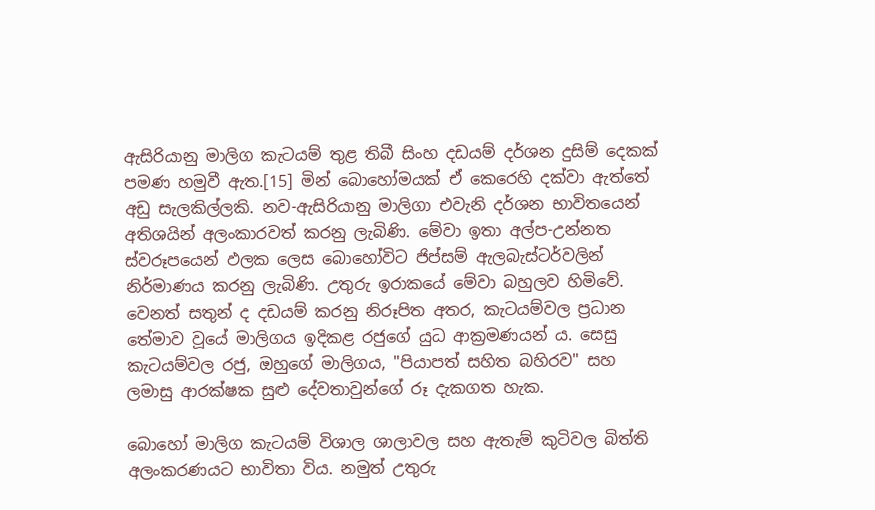ඇසිරියානු මාලිග කැටයම් තුළ තිබී සිංහ දඩයම් දර්ශන දුසිම් දෙකක් පමණ හමුවී ඇත.[15] මින් බොහෝමයක් ඒ කෙරෙහි දක්වා ඇත්තේ අඩු සැලකිල්ලකි. නව-ඇසිරියානු මාලිගා එවැනි දර්ශන භාවිතයෙන් අතිශයින් අලංකාරවත් කරනු ලැබිණි. මේවා ඉතා අල්ප-උන්නත ස්වරූපයෙන් ඵලක ලෙස බොහෝවිට ජිප්සම් ඇලබැස්ටර්වලින් නිර්මාණය කරනු ලැබිණි. උතුරු ඉරාකයේ මේවා බහුලව හිමිවේ. වෙනත් සතුන් ද දඩයම් කරනු නිරූපිත අතර, කැටයම්වල ප්‍රධාන තේමාව වූයේ මාලිගය ඉදිකළ රජුගේ යුධ ආක්‍රමණයන් ය. සෙසු කැටයම්වල රජු, ඔහුගේ මාලිගය, "පියාපත් සහිත බහිරව" සහ ලමාසු ආරක්ෂක සුළු දේවතාවුන්ගේ රූ දැකගත හැක.

බොහෝ මාලිග කැටයම් විශාල ශාලාවල සහ ඇතැම් කුටිවල බිත්ති අලංකරණයට භාවිතා විය. නමුත් උතුරු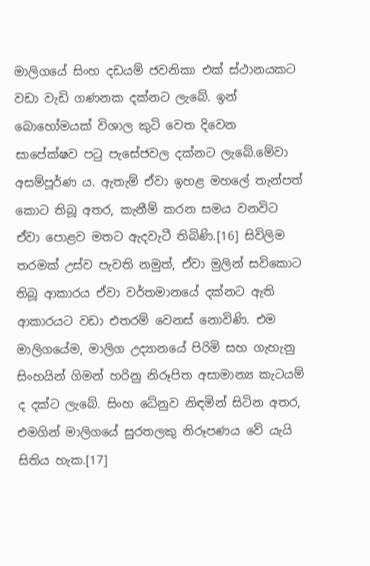මාලිගයේ සිංහ දඩයම් ජවනිකා එක් ස්ථානයකට වඩා වැඩි ගණනක දක්නට ලැබේ. ඉන් බොහෝමයක් විශාල කුටි වෙත දිවෙන සාපේක්ෂව පටු පැසේජවල දක්නට ලැබේ.මේවා අසම්පූර්ණ ය. ඇතැම් ඒවා ඉහළ මහලේ තැන්පත් කොට තිබූ අතර, කැනීම් කරන සමය වනවිට ඒවා පොළව මතට ඇදවැටී තිබිණි.[16] සිවිලිම තරමක් උස්ව පැවති නමුත්, ඒවා මුලින් සවිකොට තිබූ ආකාරය ඒවා වර්තමානයේ දක්නට ඇති ආකාරයට වඩා එතරම් වෙනස් නොවිණි. එම මාලිගයේම, මාලිග උද්‍යානයේ පිරිමි සහ ගැහැනු සිංහයින් ගිමන් හරිනු නිරූපිත අසාමාන්‍ය කැටයම් ද දක්ට ලැබේ. සිංහ ධේනුව නිඳමින් සිටින අතර, එමගින් මාලිගයේ සුරතලකු නිරූපණය වේ යැයි සිතිය හැක.[17]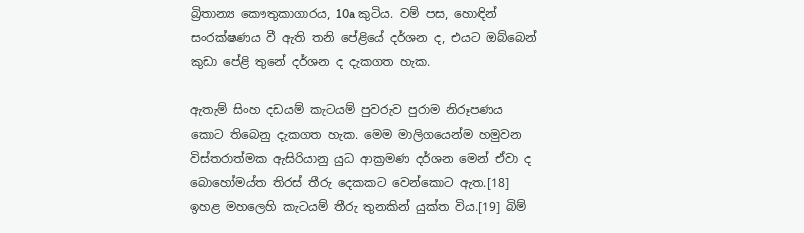බ්‍රිතාන්‍ය කෞතුකාගාරය, 10a කුටිය. වම් පස, හොඳින් සංරක්ෂණය වී ඇති තනි පේළියේ දර්ශන ද, එයට ඔබ්බෙන් කුඩා පේළි තුනේ දර්ශන ද දැකගත හැක.

ඇතැම් සිංහ දඩයම් කැටයම් පුවරුව පුරාම නිරූපණය කොට තිබෙනු දැකගත හැක. මෙම මාලිගයෙන්ම හමුවන විස්තරාත්මක ඇසිරියානු යුධ ආක්‍රමණ දර්ශන මෙන් ඒවා ද බොහෝමය්ත තිරස් තීරු දෙකකට වෙන්කොට ඇත.[18] ඉහළ මහලෙහි කැටයම් තීරු තුනකින් යුක්ත විය.[19] බිම්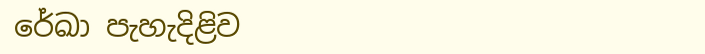රේඛා පැහැදිළිව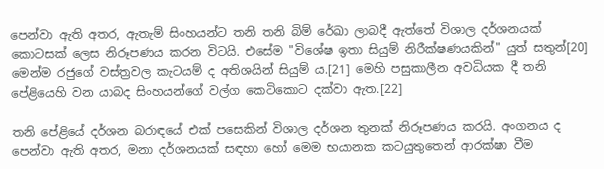පෙන්වා ඇති අතර, ඇතැම් සිංහයන්ට තනි තනි බිම් රේඛා ලාබදී ඇත්තේ විශාල දර්ශනයක් කොටසක් ලෙස නිරූපණය කරන විටයි. එසේම "විශේෂ ඉතා සියුම් නිරීක්ෂණයකින්" යුත් සතුන්[20] මෙන්ම රජුගේ වස්ත්‍රවල කැටයම් ද අතිශයින් සියුම් ය.[21] මෙහි පසුකාලීන අවධියක දී තනි පේළියෙහි වන යාබද සිංහයන්ගේ වල්ග කෙටිකොට දක්වා ඇත.[22]

තනි පේළියේ දර්ශන බරාඳයේ එක් ‍පසෙකින් විශාල දර්ශන තුනක් නිරූපණය කරයි. අංගනය ද පෙන්වා ඇති අතර, මනා දර්ශනයක් සඳහා හෝ මෙම භයානක කටයුතුතෙන් ආරක්ෂා වීම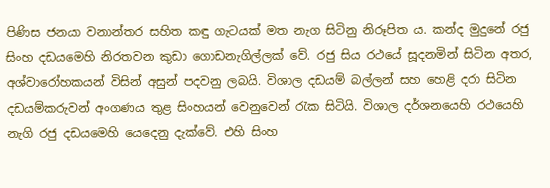පිණිස ජනයා වනාන්තර සහිත කඳු ගැටයක් මත නැග සිටිනු නිරූපිත ය. කන්ද මුදුනේ රජු සිංහ දඩයමෙහි නිරතවන කුඩා ගොඩනැගිල්ලක් වේ. රජු සිය රථයේ සූදනමින් සිටින අතර, අශ්වා‍රෝහකයන් විසින් අසුන් පදවනු ලබයි. විශාල දඩයම් බල්ලන් සහ හෙළි දරා සිටින දඩයම්කරුවන් අංගණය තුළ සිංහයන් වෙනුවෙන් රැක සිටියි. විශාල දර්ශනයෙහි රථයෙහි නැගි රජු දඩයමෙහි යෙදෙනු දැක්වේ. එහි සිංහ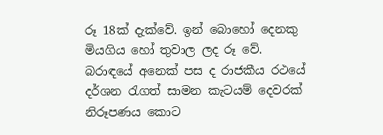රූ 18ක් දැක්වේ. ඉන් බොහෝ දෙනකු මියගිය හෝ තුවාල ලද රූ වේ. බරාඳයේ අනෙක් පස ද රාජකීය රථයේ දර්ශන රැගත් සාමන කැටයම් දෙවරක් නිරූපණය කොට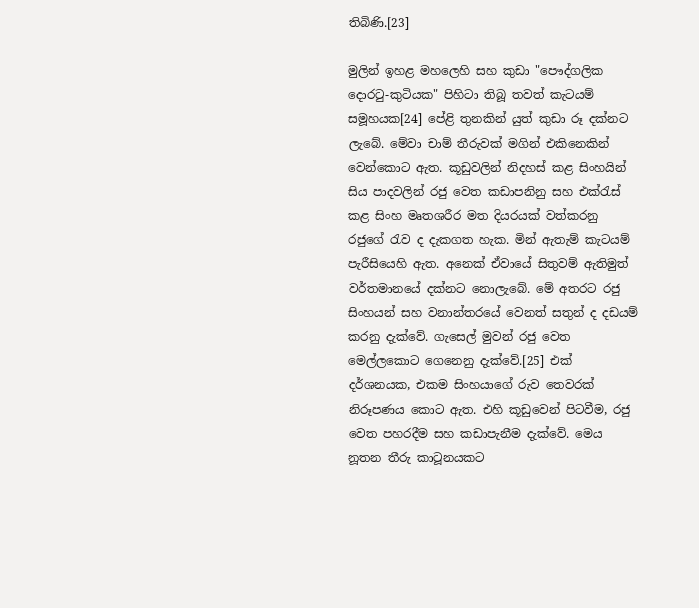තිබිණි.[23]

මුලින් ඉහළ මහලෙහි සහ කුඩා "පෞද්ගලික දොරටු-කුටියක" පිහිටා තිබූ තවත් කැටයම් සමූහයක[24] පේළි තුනකින් යුත් කුඩා රූ දක්නට ලැබේ. මේවා චාම් තීරුවක් මගින් එකිනෙකින් වෙන්කොට ඇත. කූඩුවලින් නිදහස් කළ සිංහයින් සිය පාදවලින් රජු වෙත කඩාපනිනු සහ එක්රැස් කළ සිංහ මෘතශරීර මත දියරයක් වත්කරනු රජුගේ රැව ද දැකගත හැක. මින් ඇතැම් කැටයම් පැරීසියෙහි ඇත. අනෙක් ඒවායේ සිතුවම් ඇතිමුත් වර්තමානයේ දක්නට නොලැබේ. මේ අතරට රජු සිංහයන් සහ වනාන්තරයේ වෙනත් සතුන් ද දඩයම් කරනු දැක්වේ. ගැසෙල් මුවන් රජු වෙත මෙල්ලකොට ගෙනෙනු දැක්වේ.[25] එක් දර්ශනයක, එකම සිංහයාගේ රුව තෙවරක් නිරූපණය කොට ඇත. එහි කූඩුවෙන් පිටවීම, රජු වෙත පහරදීම සහ කඩාපැනීම දැක්වේ. මෙය නූතන තීරු කාටූනයකට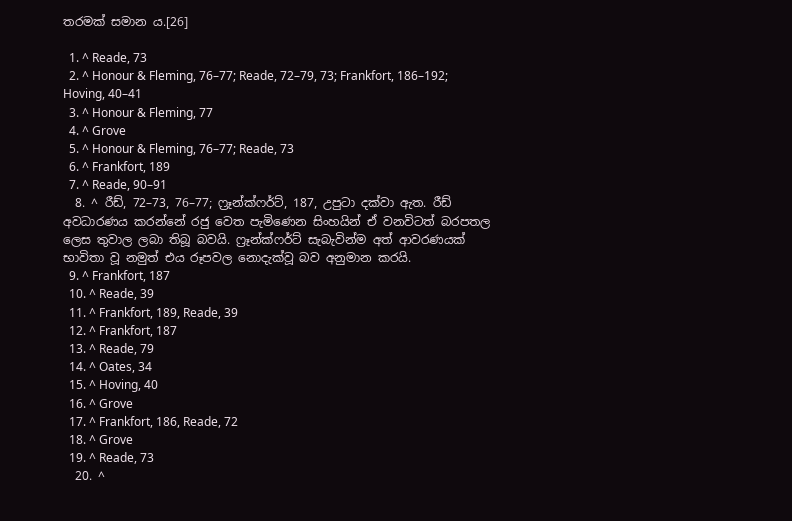තරමක් සමාන ය.[26]

  1. ^ Reade, 73
  2. ^ Honour & Fleming, 76–77; Reade, 72–79, 73; Frankfort, 186–192; Hoving, 40–41
  3. ^ Honour & Fleming, 77
  4. ^ Grove
  5. ^ Honour & Fleming, 76–77; Reade, 73
  6. ^ Frankfort, 189
  7. ^ Reade, 90–91
  8. ^ රීඩ්, 72–73, 76–77; ෆ්‍රෑන්ක්ෆර්ට්, 187, උපුටා දක්වා ඇත. රීඩ් අවධාරණය කරන්නේ රජු වෙත පැමිණෙන සිංහයින් ඒ වනවිටත් බරපතල ලෙස තුවාල ලබා තිබූ බවයි. ෆ්‍රෑන්ක්ෆර්ට් සැබැවින්ම අත් ආවරණයක් භාවිතා වූ නමුත් එය රූපවල නොදැක්වූ බව අනුමාන කරයි.
  9. ^ Frankfort, 187
  10. ^ Reade, 39
  11. ^ Frankfort, 189, Reade, 39
  12. ^ Frankfort, 187
  13. ^ Reade, 79
  14. ^ Oates, 34
  15. ^ Hoving, 40
  16. ^ Grove
  17. ^ Frankfort, 186, Reade, 72
  18. ^ Grove
  19. ^ Reade, 73
  20. ^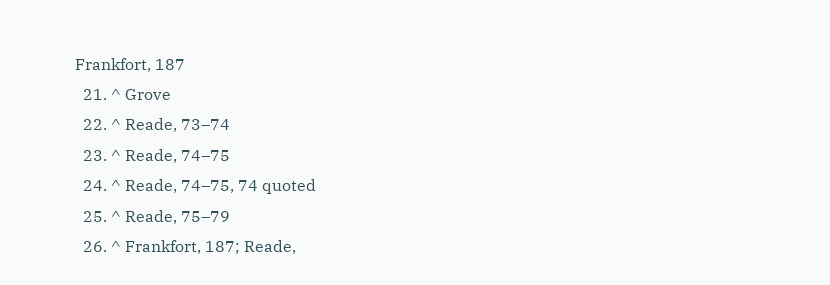Frankfort, 187
  21. ^ Grove
  22. ^ Reade, 73–74
  23. ^ Reade, 74–75
  24. ^ Reade, 74–75, 74 quoted
  25. ^ Reade, 75–79
  26. ^ Frankfort, 187; Reade,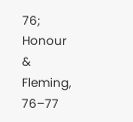76; Honour & Fleming, 76–77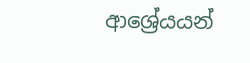ආශ්‍රේයයන්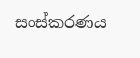සංස්කරණය